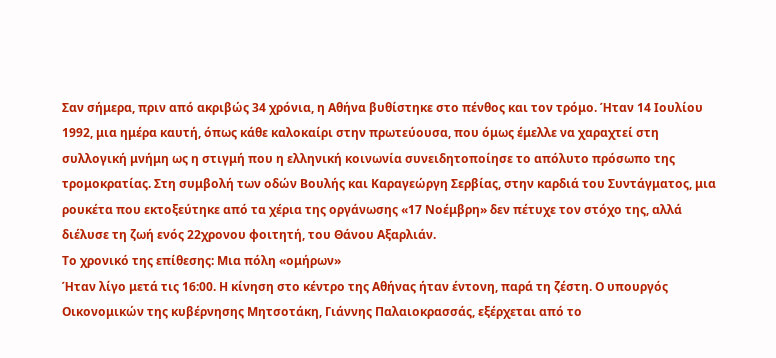Σαν σήμερα, πριν από ακριβώς 34 χρόνια, η Αθήνα βυθίστηκε στο πένθος και τον τρόμο. Ήταν 14 Ιουλίου 1992, μια ημέρα καυτή, όπως κάθε καλοκαίρι στην πρωτεύουσα, που όμως έμελλε να χαραχτεί στη συλλογική μνήμη ως η στιγμή που η ελληνική κοινωνία συνειδητοποίησε το απόλυτο πρόσωπο της τρομοκρατίας. Στη συμβολή των οδών Βουλής και Καραγεώργη Σερβίας, στην καρδιά του Συντάγματος, μια ρουκέτα που εκτοξεύτηκε από τα χέρια της οργάνωσης «17 Νοέμβρη» δεν πέτυχε τον στόχο της, αλλά διέλυσε τη ζωή ενός 22χρονου φοιτητή, του Θάνου Αξαρλιάν.
Το χρονικό της επίθεσης: Μια πόλη «ομήρων»
Ήταν λίγο μετά τις 16:00. Η κίνηση στο κέντρο της Αθήνας ήταν έντονη, παρά τη ζέστη. Ο υπουργός Οικονομικών της κυβέρνησης Μητσοτάκη, Γιάννης Παλαιοκρασσάς, εξέρχεται από το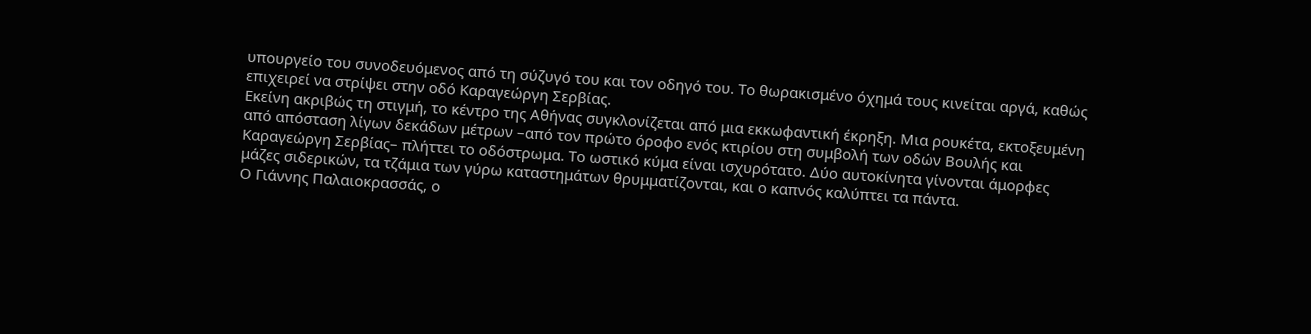υπουργείο του συνοδευόμενος από τη σύζυγό του και τον οδηγό του. Το θωρακισμένο όχημά τους κινείται αργά, καθώς επιχειρεί να στρίψει στην οδό Καραγεώργη Σερβίας.
Εκείνη ακριβώς τη στιγμή, το κέντρο της Αθήνας συγκλονίζεται από μια εκκωφαντική έκρηξη. Μια ρουκέτα, εκτοξευμένη από απόσταση λίγων δεκάδων μέτρων –από τον πρώτο όροφο ενός κτιρίου στη συμβολή των οδών Βουλής και Καραγεώργη Σερβίας– πλήττει το οδόστρωμα. Το ωστικό κύμα είναι ισχυρότατο. Δύο αυτοκίνητα γίνονται άμορφες μάζες σιδερικών, τα τζάμια των γύρω καταστημάτων θρυμματίζονται, και ο καπνός καλύπτει τα πάντα.
Ο Γιάννης Παλαιοκρασσάς, ο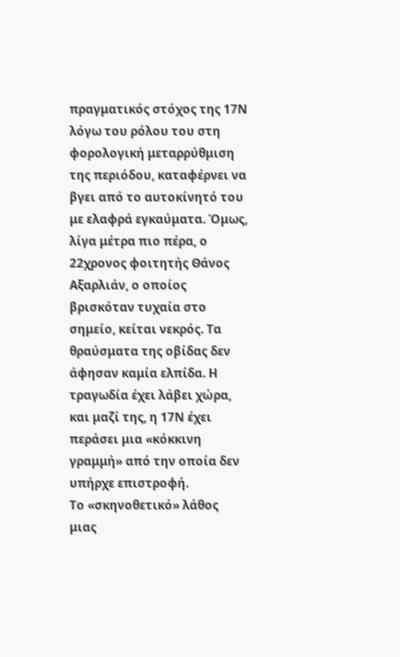πραγματικός στόχος της 17Ν λόγω του ρόλου του στη φορολογική μεταρρύθμιση της περιόδου, καταφέρνει να βγει από το αυτοκίνητό του με ελαφρά εγκαύματα. Όμως, λίγα μέτρα πιο πέρα, ο 22χρονος φοιτητής Θάνος Αξαρλιάν, ο οποίος βρισκόταν τυχαία στο σημείο, κείται νεκρός. Τα θραύσματα της οβίδας δεν άφησαν καμία ελπίδα. Η τραγωδία έχει λάβει χώρα, και μαζί της, η 17Ν έχει περάσει μια «κόκκινη γραμμή» από την οποία δεν υπήρχε επιστροφή.
Το «σκηνοθετικό» λάθος μιας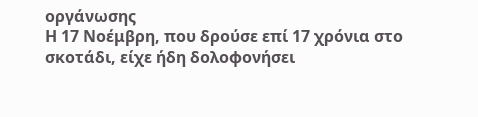οργάνωσης
Η 17 Νοέμβρη, που δρούσε επί 17 χρόνια στο σκοτάδι, είχε ήδη δολοφονήσει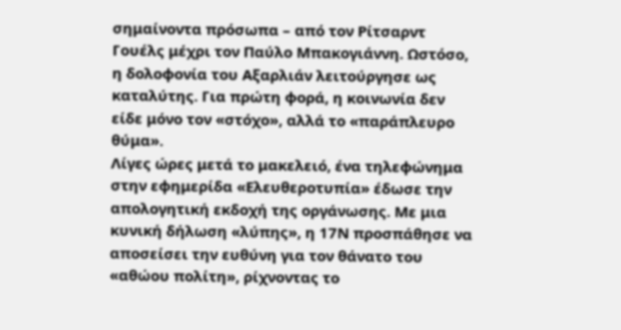σημαίνοντα πρόσωπα – από τον Ρίτσαρντ Γουέλς μέχρι τον Παύλο Μπακογιάννη. Ωστόσο, η δολοφονία του Αξαρλιάν λειτούργησε ως καταλύτης. Για πρώτη φορά, η κοινωνία δεν είδε μόνο τον «στόχο», αλλά το «παράπλευρο θύμα».
Λίγες ώρες μετά το μακελειό, ένα τηλεφώνημα στην εφημερίδα «Ελευθεροτυπία» έδωσε την απολογητική εκδοχή της οργάνωσης. Με μια κυνική δήλωση «λύπης», η 17Ν προσπάθησε να αποσείσει την ευθύνη για τον θάνατο του «αθώου πολίτη», ρίχνοντας το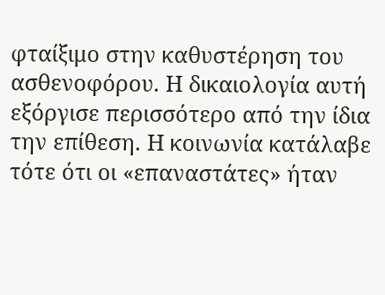φταίξιμο στην καθυστέρηση του ασθενοφόρου. Η δικαιολογία αυτή εξόργισε περισσότερο από την ίδια την επίθεση. Η κοινωνία κατάλαβε τότε ότι οι «επαναστάτες» ήταν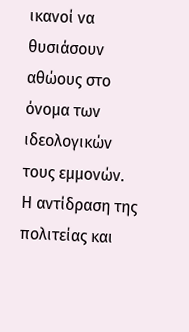ικανοί να θυσιάσουν αθώους στο όνομα των ιδεολογικών τους εμμονών.
Η αντίδραση της πολιτείας και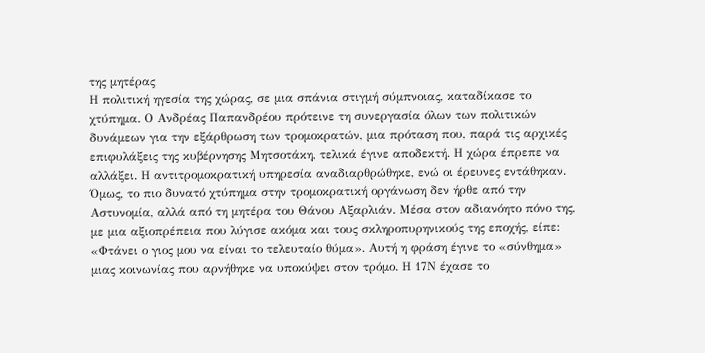της μητέρας
Η πολιτική ηγεσία της χώρας, σε μια σπάνια στιγμή σύμπνοιας, καταδίκασε το χτύπημα. Ο Ανδρέας Παπανδρέου πρότεινε τη συνεργασία όλων των πολιτικών δυνάμεων για την εξάρθρωση των τρομοκρατών, μια πρόταση που, παρά τις αρχικές επιφυλάξεις της κυβέρνησης Μητσοτάκη, τελικά έγινε αποδεκτή. Η χώρα έπρεπε να αλλάξει. Η αντιτρομοκρατική υπηρεσία αναδιαρθρώθηκε, ενώ οι έρευνες εντάθηκαν.
Όμως, το πιο δυνατό χτύπημα στην τρομοκρατική οργάνωση δεν ήρθε από την Αστυνομία, αλλά από τη μητέρα του Θάνου Αξαρλιάν. Μέσα στον αδιανόητο πόνο της, με μια αξιοπρέπεια που λύγισε ακόμα και τους σκληροπυρηνικούς της εποχής, είπε: «Φτάνει ο γιος μου να είναι το τελευταίο θύμα». Αυτή η φράση έγινε το «σύνθημα» μιας κοινωνίας που αρνήθηκε να υποκύψει στον τρόμο. Η 17Ν έχασε το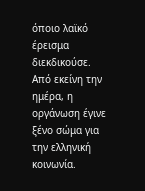όποιο λαϊκό έρεισμα διεκδικούσε. Από εκείνη την ημέρα, η οργάνωση έγινε ξένο σώμα για την ελληνική κοινωνία.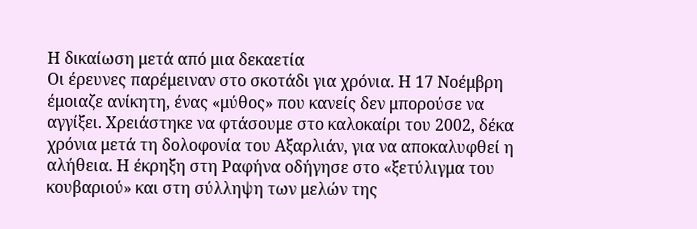Η δικαίωση μετά από μια δεκαετία
Οι έρευνες παρέμειναν στο σκοτάδι για χρόνια. Η 17 Νοέμβρη έμοιαζε ανίκητη, ένας «μύθος» που κανείς δεν μπορούσε να αγγίξει. Χρειάστηκε να φτάσουμε στο καλοκαίρι του 2002, δέκα χρόνια μετά τη δολοφονία του Αξαρλιάν, για να αποκαλυφθεί η αλήθεια. Η έκρηξη στη Ραφήνα οδήγησε στο «ξετύλιγμα του κουβαριού» και στη σύλληψη των μελών της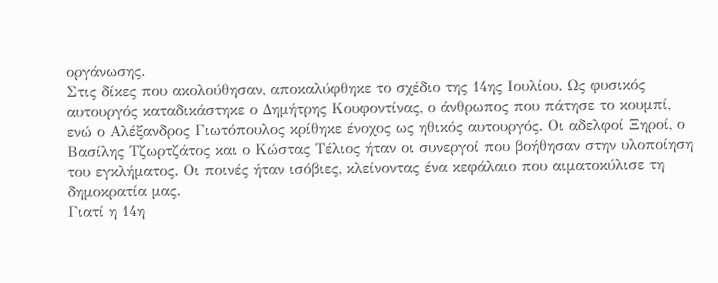οργάνωσης.
Στις δίκες που ακολούθησαν, αποκαλύφθηκε το σχέδιο της 14ης Ιουλίου. Ως φυσικός αυτουργός καταδικάστηκε ο Δημήτρης Κουφοντίνας, ο άνθρωπος που πάτησε το κουμπί, ενώ ο Αλέξανδρος Γιωτόπουλος κρίθηκε ένοχος ως ηθικός αυτουργός. Οι αδελφοί Ξηροί, ο Βασίλης Τζωρτζάτος και ο Κώστας Τέλιος ήταν οι συνεργοί που βοήθησαν στην υλοποίηση του εγκλήματος. Οι ποινές ήταν ισόβιες, κλείνοντας ένα κεφάλαιο που αιματοκύλισε τη δημοκρατία μας.
Γιατί η 14η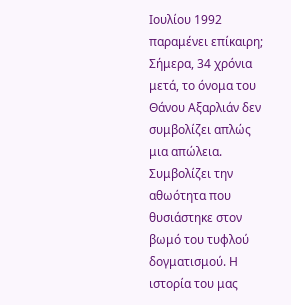Ιουλίου 1992 παραμένει επίκαιρη;
Σήμερα, 34 χρόνια μετά, το όνομα του Θάνου Αξαρλιάν δεν συμβολίζει απλώς μια απώλεια. Συμβολίζει την αθωότητα που θυσιάστηκε στον βωμό του τυφλού δογματισμού. Η ιστορία του μας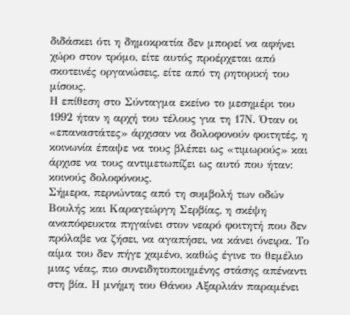διδάσκει ότι η δημοκρατία δεν μπορεί να αφήνει χώρο στον τρόμο, είτε αυτός προέρχεται από σκοτεινές οργανώσεις, είτε από τη ρητορική του μίσους.
Η επίθεση στο Σύνταγμα εκείνο το μεσημέρι του 1992 ήταν η αρχή του τέλους για τη 17Ν. Όταν οι «επαναστάτες» άρχισαν να δολοφονούν φοιτητές, η κοινωνία έπαψε να τους βλέπει ως «τιμωρούς» και άρχισε να τους αντιμετωπίζει ως αυτό που ήταν: κοινούς δολοφόνους.
Σήμερα, περνώντας από τη συμβολή των οδών Βουλής και Καραγεώργη Σερβίας, η σκέψη αναπόφευκτα πηγαίνει στον νεαρό φοιτητή που δεν πρόλαβε να ζήσει, να αγαπήσει, να κάνει όνειρα. Το αίμα του δεν πήγε χαμένο, καθώς έγινε το θεμέλιο μιας νέας, πιο συνειδητοποιημένης στάσης απέναντι στη βία. Η μνήμη του Θάνου Αξαρλιάν παραμένει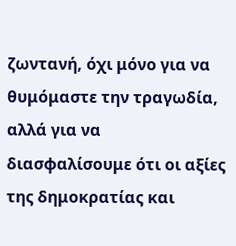ζωντανή, όχι μόνο για να θυμόμαστε την τραγωδία, αλλά για να διασφαλίσουμε ότι οι αξίες της δημοκρατίας και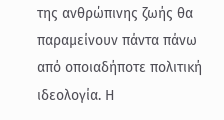της ανθρώπινης ζωής θα παραμείνουν πάντα πάνω από οποιαδήποτε πολιτική ιδεολογία. Η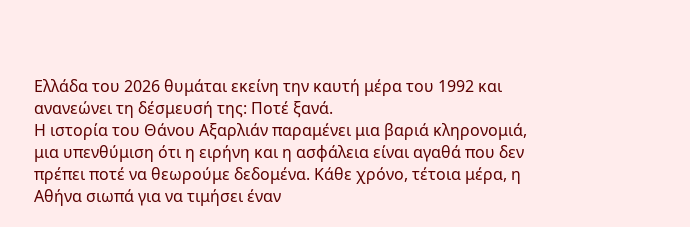Ελλάδα του 2026 θυμάται εκείνη την καυτή μέρα του 1992 και ανανεώνει τη δέσμευσή της: Ποτέ ξανά.
Η ιστορία του Θάνου Αξαρλιάν παραμένει μια βαριά κληρονομιά, μια υπενθύμιση ότι η ειρήνη και η ασφάλεια είναι αγαθά που δεν πρέπει ποτέ να θεωρούμε δεδομένα. Κάθε χρόνο, τέτοια μέρα, η Αθήνα σιωπά για να τιμήσει έναν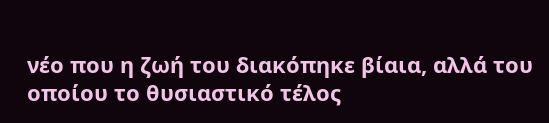νέο που η ζωή του διακόπηκε βίαια, αλλά του οποίου το θυσιαστικό τέλος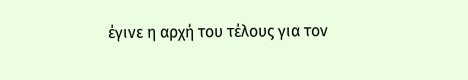έγινε η αρχή του τέλους για τον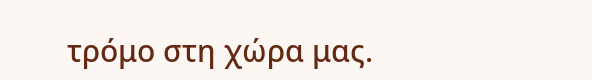τρόμο στη χώρα μας.